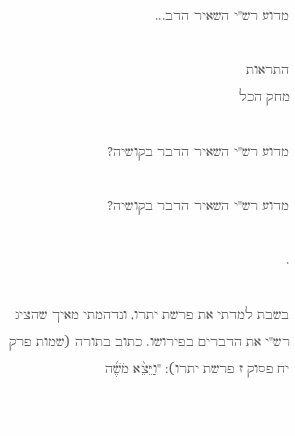מדוע רש"י השאיר הדב...

התראות
מחק הכל

מדוע רש"י השאיר הדבר בקושיה?

מדוע רש"י השאיר הדבר בקושיה?

.

בשבת למדתי את פרשת יתרו, ונדהמתי מאיך שהציג רש"י את הדברים בפירושו. כתוב בתורה (שמות פרק יח פסוק ז פרשת יתרו): "וַיֵּצֵ֨א מֹשֶׁ֜ה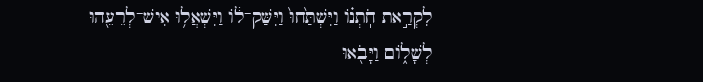לִקְרַ֣את חֹֽתְנ֗וֹ וַיִּשְׁתַּ֙חוּ֙ וַיִּשַּׁק־ל֔וֹ וַיִּשְׁאֲל֥וּ אִישׁ־לְרֵעֵ֖הוּ לְשָׁל֑וֹם וַיָּבֹ֖אוּ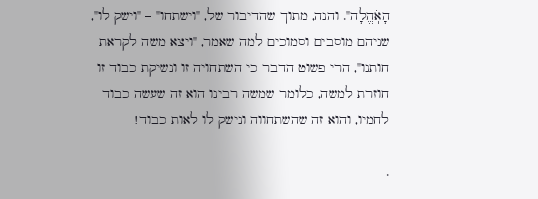הָאֹֽהֱלָה". והנה, מתוך שהדיבור של, "וישתחו" – "וישק לו", שניהם מוסבים וסמוכים למה שאמר, "ויצא משה לקראת חותנו", הרי פשוט הדבר כי השתחויה זו ונשיקת כבוד זו חוזרת למשה, כלומר שמשה רבינו הוא זה שעשה כבוד לחמיו, והוא זה שהשתחווה ונישק לו לאות כבוד!

.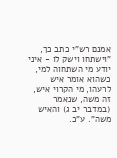אמנם רש"י כתב כך, "וישתחו וישק לו - איני יודע מי השתחוה למי, כשהוא אומר איש לרעהו, מי הקרוי איש, זה משה, שנאמר (במדבר יב ג) והאיש משה". ע"כ.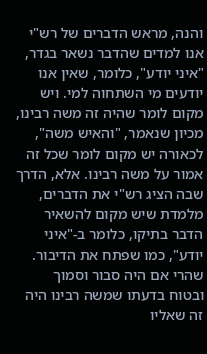והנה, מראש הדברים של רש"י אנו למדים שהדבר נשאר בגדר, "איני יודע", כלומר, שאין אנו יודעים מי השתחוה למי. ויש מקום לומר שהיה זה משה רבינו, מכיון שנאמר, "והאיש משה", לכאורה יש מקום לומר שכל זה אמור על משה רבינו. אלא, הדרך שבה הציג רש"י את הדברים, מלמדת שיש מקום להשאיר הדבר בתיקו, כלומר ב-"איני יודע", כמו שפתח את הדיבור. שהרי אם היה סבור וסמוך ובטוח בדעתו שמשה רבינו היה זה שאליו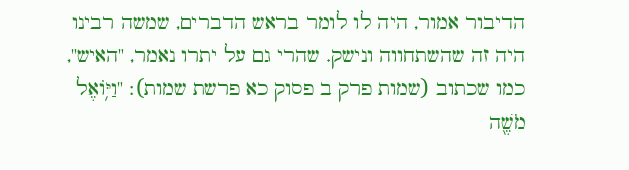הדיבור אמור, היה לו לומר בראש הדברים, שמשה רבינו היה זה שהשתחווה ונישק. שהרי גם על יתרו נאמר, "האיש", כמו שכתוב (שמות פרק ב פסוק כא פרשת שמות): "וַיּ֥וֹאֶל מֹשֶׁ֖ה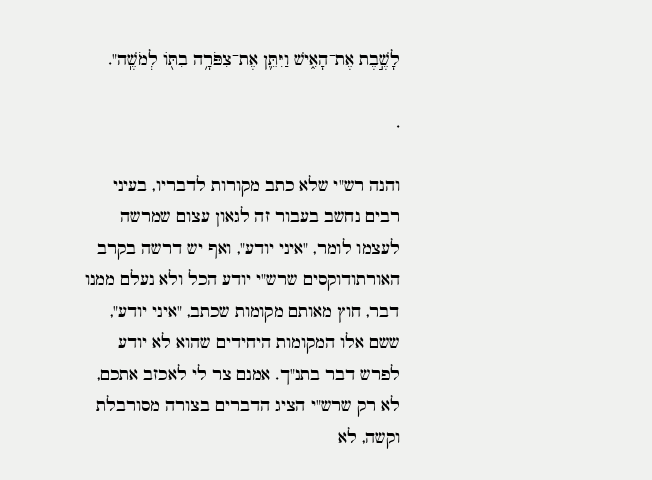לָשֶׁ֣בֶת אֶת־הָאִ֑ישׁ וַיִּתֵּ֛ן אֶת־צִפֹּרָ֥ה בִתּ֖וֹ לְמֹשֶֽׁה".

.

והנה רש"י שלא כתב מקורות לדבריו, בעיני רבים נחשב בעבור זה לגאון עצום שמרשה לעצמו לומר, "איני יודע", ואף יש דרשה בקרב האורתודוקסים שרש"י יודע הכל ולא נעלם ממנו דבר, חוץ מאותם מקומות שכתב, "איני יודע", ששם אלו המקומות היחידים שהוא לא יודע לפרש דבר בתנ"ך. אמנם צר לי לאכזב אתכם, לא רק שרש"י הציג הדברים בצורה מסורבלת וקשה, לא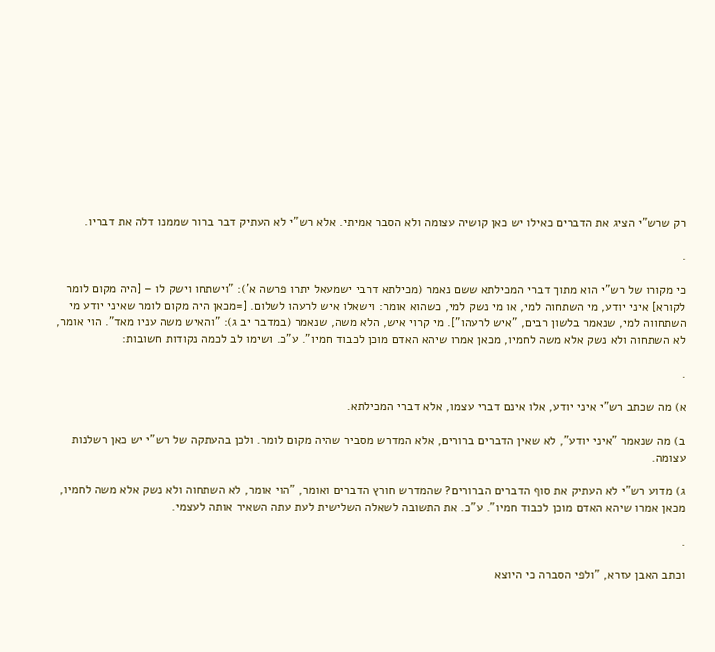רק שרש"י הציג את הדברים כאילו יש כאן קושיה עצומה ולא הסבר אמיתי. אלא רש"י לא העתיק דבר ברור שממנו דלה את דבריו.

.

כי מקורו של רש"י הוא מתוך דברי המכילתא ששם נאמר (מכילתא דרבי ישמעאל יתרו פרשה א'): "וישתחו וישק לו – [היה מקום לומר לקורא] איני יודע, מי השתחוה למי, או מי נשק למי, כשהוא אומר: וישאלו איש לרעהו לשלום. [=מכאן היה מקום לומר שאיני יודע מי השתחווה למי, שנאמר בלשון רבים, "איש לרעהו"]. מי קרוי איש, הלא משה, שנאמר (במדבר יב ג): "והאיש משה עניו מאד". הוי אומר, לא השתחוה ולא נשק אלא משה לחמיו, מכאן אמרו שיהא האדם מוכן לכבוד חמיו". ע"כ. ושימו לב לכמה נקודות חשובות:

.

א) מה שכתב רש"י איני יודע, אלו אינם דברי עצמו, אלא דברי המכילתא.

ב) מה שנאמר "איני יודע", לא שאין הדברים ברורים, אלא המדרש מסביר שהיה מקום לומר. ולכן בהעתקה של רש"י יש כאן רשלנות עצומה.

ג) מדוע רש"י לא העתיק את סוף הדברים הברורים? שהמדרש חורץ הדברים ואומר, "הוי אומר, לא השתחוה ולא נשק אלא משה לחמיו, מכאן אמרו שיהא האדם מוכן לכבוד חמיו". ע"כ. את התשובה לשאלה השלישית לעת עתה השאיר אותה לעצמי.

.

וכתב האבן עזרא, "ולפי הסברה כי היוצא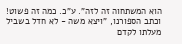הוא המשתחוה זה לזה". ע"כ. כמה זה פשוט! וכתב הספורנו, "ויצא משה - לא חדל בשביל מעלתו לקדם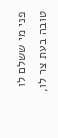פני מי ששלם לו טובה בעת צר לו,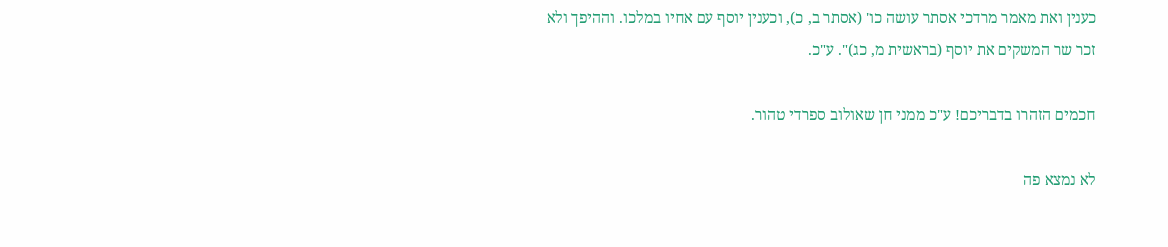כענין ואת מאמר מרדכי אסתר עושה כו' (אסתר ב, כ), וכענין יוסף עם אחיו במלכו. וההיפך ולא זכר שר המשקים את יוסף (בראשית מ, כג)". ע"כ.

חכמים הזהרו בדבריכם! ע"כ ממני חן שאולוב ספרדי טהור.

לא נמצא פה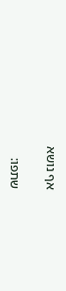אף נושא

שתפו: